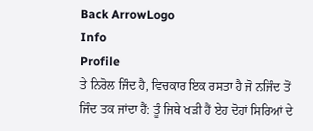Back ArrowLogo
Info
Profile
ਤੇ ਨਿਰੋਲ ਜਿੰਦ ਹੈ, ਵਿਚਕਾਰ ਇਕ ਰਸਤਾ ਹੈ ਜੋ ਨਜਿੰਦ ਤੋਂ ਜਿੰਦ ਤਕ ਜਾਂਦਾ ਹੈਂ: ਤੂੰ ਜਿਥੇ ਖੜੀ ਹੈਂ ਏਹ ਦੋਹਾਂ ਸਿਰਿਆਂ ਦੇ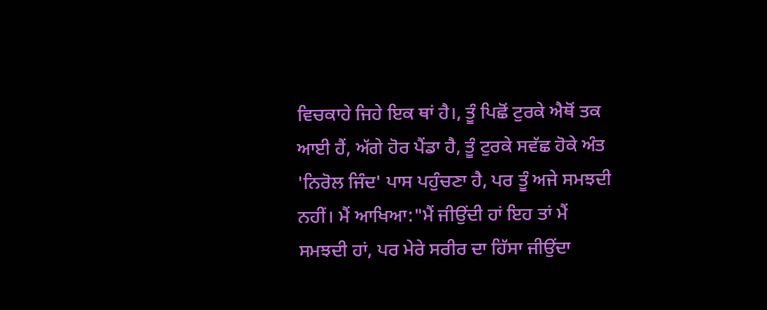ਵਿਚਕਾਹੇ ਜਿਹੇ ਇਕ ਥਾਂ ਹੈ।, ਤੂੰ ਪਿਛੋਂ ਟੁਰਕੇ ਐਥੋਂ ਤਕ ਆਈ ਹੈਂ, ਅੱਗੇ ਹੋਰ ਪੈਂਡਾ ਹੈ, ਤੂੰ ਟੁਰਕੇ ਸਵੱਛ ਹੋਕੇ ਅੰਤ 'ਨਿਰੋਲ ਜਿੰਦ' ਪਾਸ ਪਹੁੰਚਣਾ ਹੈ, ਪਰ ਤੂੰ ਅਜੇ ਸਮਝਦੀ ਨਹੀਂ। ਮੈਂ ਆਖਿਆ:"ਮੈਂ ਜੀਉਂਦੀ ਹਾਂ ਇਹ ਤਾਂ ਮੈਂ ਸਮਝਦੀ ਹਾਂ, ਪਰ ਮੇਰੇ ਸਰੀਰ ਦਾ ਹਿੱਸਾ ਜੀਉਂਦਾ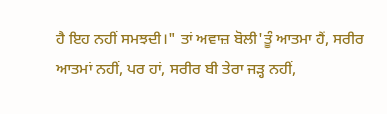ਹੈ ਇਹ ਨਹੀਂ ਸਮਝਦੀ।" ਤਾਂ ਅਵਾਜ਼ ਬੋਲੀ'ਤੂੰ ਆਤਮਾ ਹੈਂ, ਸਰੀਰ ਆਤਮਾਂ ਨਹੀਂ, ਪਰ ਹਾਂ, ਸਰੀਰ ਬੀ ਤੇਰਾ ਜੜ੍ਹ ਨਹੀਂ,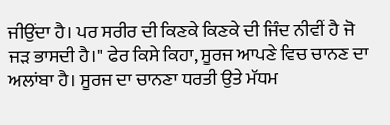ਜੀਉਂਦਾ ਹੈ। ਪਰ ਸਰੀਰ ਦੀ ਕਿਣਕੇ ਕਿਣਕੇ ਦੀ ਜਿੰਦ ਨੀਵੀਂ ਹੈ ਜੋ ਜੜ ਭਾਸਦੀ ਹੈ।" ਫੇਰ ਕਿਸੇ ਕਿਹਾ, ਸੂਰਜ ਆਪਣੇ ਵਿਚ ਚਾਨਣ ਦਾ ਅਲਾਂਬਾ ਹੈ। ਸੂਰਜ ਦਾ ਚਾਨਣਾ ਧਰਤੀ ਉਤੇ ਮੱਧਮ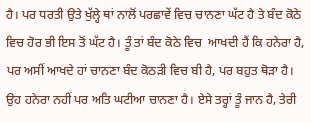ਹੈ। ਪਰ ਧਰਤੀ ਉਤੇ ਖੁੱਲ੍ਹੇ ਥਾਂ ਨਾਲੋਂ ਪਰਛਾਵੇਂ ਵਿਚ ਚਾਨਣਾ ਘੱਟ ਹੈ ਤੇ ਬੰਦ ਕੋਠੇ ਵਿਚ ਹੋਰ ਭੀ ਇਸ ਤੋਂ ਘੱਟ ਹੈ। ਤੂੰ ਤਾਂ ਬੰਦ ਕੋਠੇ ਵਿਚ  ਆਖਦੀ ਹੈਂ ਕਿ ਹਨੇਰਾ ਹੈ, ਪਰ ਅਸੀਂ ਆਖਦੇ ਹਾਂ ਚਾਨਣਾ ਬੰਦ ਕੋਠੜੀ ਵਿਚ ਬੀ ਹੈ, ਪਰ ਬਹੁਤ ਥੋੜਾ ਹੈ। ਉਹ ਹਨੇਰਾ ਨਹੀਂ ਪਰ ਅਤਿ ਘਟੀਆ ਚਾਨਣਾ ਹੈ। ਏਸੇ ਤਰ੍ਹਾਂ ਤੂੰ ਜਾਨ ਹੈ, ਤੇਰੀ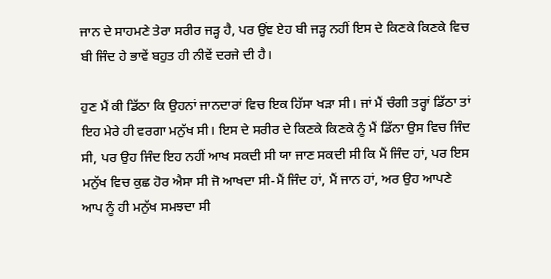ਜਾਨ ਦੇ ਸਾਹਮਣੇ ਤੇਰਾ ਸਰੀਰ ਜੜ੍ਹ ਹੈ, ਪਰ ਉਂਞ ਏਹ ਬੀ ਜੜ੍ਹ ਨਹੀਂ ਇਸ ਦੇ ਕਿਣਕੇ ਕਿਣਕੇ ਵਿਚ ਬੀ ਜਿੰਦ ਹੇ ਭਾਵੇਂ ਬਹੁਤ ਹੀ ਨੀਵੇਂ ਦਰਜੇ ਦੀ ਹੈ।

ਹੁਣ ਮੈਂ ਕੀ ਡਿੱਠਾ ਕਿ ਉਹਨਾਂ ਜਾਨਦਾਰਾਂ ਵਿਚ ਇਕ ਹਿੱਸਾ ਖੜਾ ਸੀ। ਜਾਂ ਮੈਂ ਚੰਗੀ ਤਰ੍ਹਾਂ ਡਿੱਠਾ ਤਾਂ ਇਹ ਮੇਰੇ ਹੀ ਵਰਗਾ ਮਨੁੱਖ ਸੀ। ਇਸ ਦੇ ਸਰੀਰ ਦੇ ਕਿਣਕੇ ਕਿਣਕੇ ਨੂੰ ਮੈਂ ਡਿੱਨਾ ਉਸ ਵਿਚ ਜਿੰਦ ਸੀ, ਪਰ ਉਹ ਜਿੰਦ ਇਹ ਨਹੀਂ ਆਖ ਸਕਦੀ ਸੀ ਯਾ ਜਾਣ ਸਕਦੀ ਸੀ ਕਿ ਮੈਂ ਜਿੰਦ ਹਾਂ, ਪਰ ਇਸ ਮਨੁੱਖ ਵਿਚ ਕੁਛ ਹੋਰ ਐਸਾ ਸੀ ਜੋ ਆਖਦਾ ਸੀ-ਮੈਂ ਜਿੰਦ ਹਾਂ, ਮੈਂ ਜਾਨ ਹਾਂ, ਅਰ ਉਹ ਆਪਣੇ ਆਪ ਨੂੰ ਹੀ ਮਨੁੱਖ ਸਮਝਦਾ ਸੀ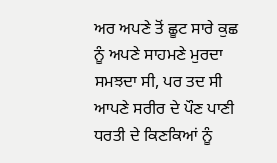ਅਰ ਅਪਣੇ ਤੋਂ ਛੂਟ ਸਾਰੇ ਕੁਛ ਨੂੰ ਅਪਣੇ ਸਾਹਮਣੇ ਮੁਰਦਾ ਸਮਝਦਾ ਸੀ, ਪਰ ਤਦ ਸੀ ਆਪਣੇ ਸਰੀਰ ਦੇ ਪੌਣ ਪਾਣੀ ਧਰਤੀ ਦੇ ਕਿਣਕਿਆਂ ਨੂੰ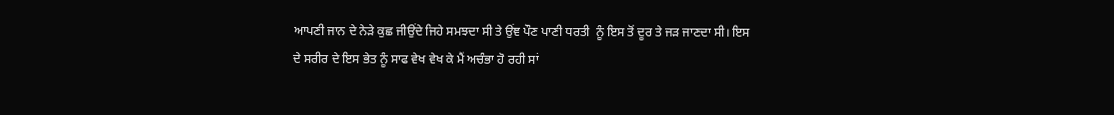ਆਪਣੀ ਜਾਨ ਦੇ ਨੇੜੇ ਕੁਛ ਜੀਉਂਦੇ ਜਿਹੇ ਸਮਝਦਾ ਸੀ ਤੇ ਉਂਞ ਪੌਣ ਪਾਣੀ ਧਰਤੀ  ਨੂੰ ਇਸ ਤੋਂ ਦੂਰ ਤੇ ਜੜ ਜਾਣਦਾ ਸੀ। ਇਸ ਦੇ ਸਰੀਰ ਦੇ ਇਸ ਭੇਤ ਨੂੰ ਸਾਫ ਵੇਖ ਵੇਖ ਕੇ ਮੈਂ ਅਚੰਭਾ ਹੋ ਰਹੀ ਸਾਂ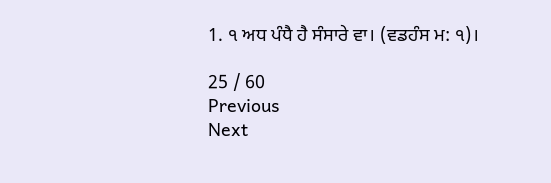1. ੧ ਅਧ ਪੰਧੈ ਹੈ ਸੰਸਾਰੇ ਵਾ। (ਵਡਹੰਸ ਮ: ੧)।

25 / 60
Previous
Next